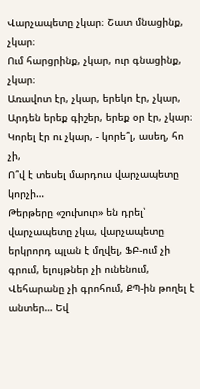Վարչապետը չկար։ Շատ մնացինք, չկար։
Ում հարցրինք, չկար, ուր գնացինք, չկար։
Առավոտ էր, չկար, երեկո էր, չկար,
Արդեն երեք գիշեր, երեք օր էր, չկար։
Կորել էր ու չկար, - կորե՞լ, ասեղ, հո չի,
Ո՞վ է տեսել մարդուս վարչապետը կորչի…
Թերթերը «շուխուր» են դրել՝ վարչապետը չկա, վարչապետը երկրորդ պլան է մղվել, ՖԲ-ում չի գրում, ելույթներ չի ունենում, Վեհարանը չի գրոհում, ՔՊ-ին թողել է անտեր… Եվ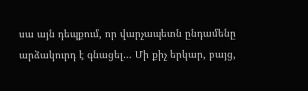սա այն դեպքում, որ վարչապետն ընդամենը արձակուրդ է գնացել… Մի քիչ երկար, բայց,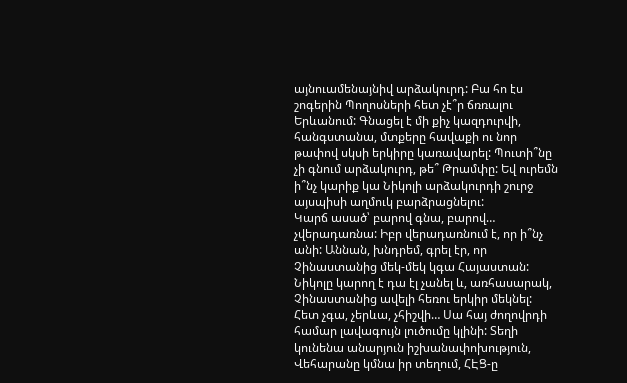այնուամենայնիվ արձակուրդ: Բա հո էս շոգերին Պողոսների հետ չէ՞ր ճռռալու Երևանում: Գնացել է մի քիչ կազդուրվի, հանգստանա, մտքերը հավաքի ու նոր թափով սկսի երկիրը կառավարել: Պուտի՞նը չի գնում արձակուրդ, թե՞ Թրամփը: Եվ ուրեմն ի՞նչ կարիք կա Նիկոլի արձակուրդի շուրջ այսպիսի աղմուկ բարձրացնելու:
Կարճ ասած՝ բարով գնա, բարով… չվերադառնա: Իբր վերադառնում է, որ ի՞նչ անի: Աննան, խնդրեմ, գրել էր, որ Չինաստանից մեկ-մեկ կգա Հայաստան: Նիկոլը կարող է դա էլ չանել և, առհասարակ, Չինաստանից ավելի հեռու երկիր մեկնել: Հետ չգա, չերևա, չհիշվի… Սա հայ ժողովրդի համար լավագույն լուծումը կլինի: Տեղի կունենա անարյուն իշխանափոխություն, Վեհարանը կմնա իր տեղում, ՀԷՑ-ը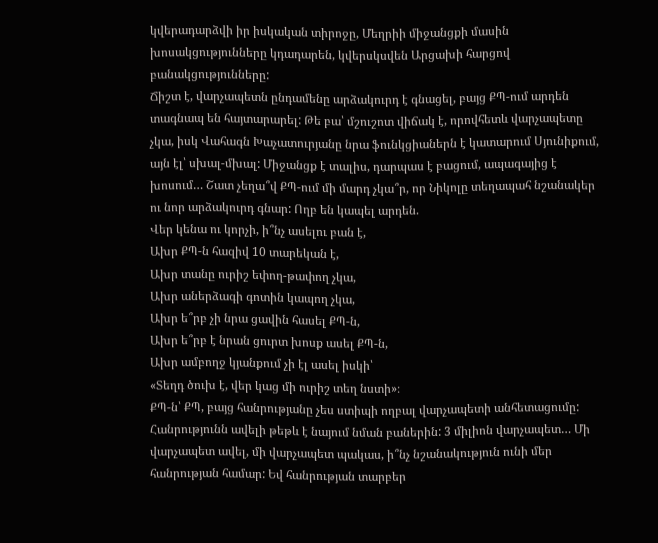կվերադարձվի իր իսկական տիրոջը, Մեղրիի միջանցքի մասին խոսակցությունները կդադարեն, կվերսկսվեն Արցախի հարցով բանակցությունները:
Ճիշտ է, վարչապետն ընդամենը արձակուրդ է գնացել, բայց ՔՊ-ում արդեն տագնապ են հայտարարել: Թե բա՝ մշուշոտ վիճակ է, որովհետև վարչապետը չկա, իսկ Վահագն Խաչատուրյանը նրա ֆունկցիաներն է կատարում Սյունիքում, այն էլ՝ սխալ-մխալ: Միջանցք է տալիս, դարպաս է բացում, ապագայից է խոսում… Շատ չեղա՞վ ՔՊ-ում մի մարդ չկա՞ր, որ Նիկոլը տեղապահ նշանակեր ու նոր արձակուրդ գնար: Ողբ են կապել արդեն.
Վեր կենա ու կորչի, ի՞նչ ասելու բան է,
Ախր ՔՊ-ն հազիվ 10 տարեկան է,
Ախր տանը ուրիշ եփող-թափող չկա,
Ախր աներձագի գոտին կապող չկա,
Ախր ե՞րբ չի նրա ցավին հասել ՔՊ-ն,
Ախր ե՞րբ է նրան ցուրտ խոսք ասել ՔՊ-ն,
Ախր ամբողջ կյանքում չի էլ ասել իսկի՝
«Տեղդ ծուխ է, վեր կաց մի ուրիշ տեղ նստի»։
ՔՊ-ն՝ ՔՊ, բայց հանրությանը չես ստիպի ողբալ վարչապետի անհետացումը: Հանրությունն ավելի թեթև է նայում նման բաներին: 3 միլիոն վարչապետ… Մի վարչապետ ավել, մի վարչապետ պակաս, ի՞նչ նշանակություն ունի մեր հանրության համար: Եվ հանրության տարբեր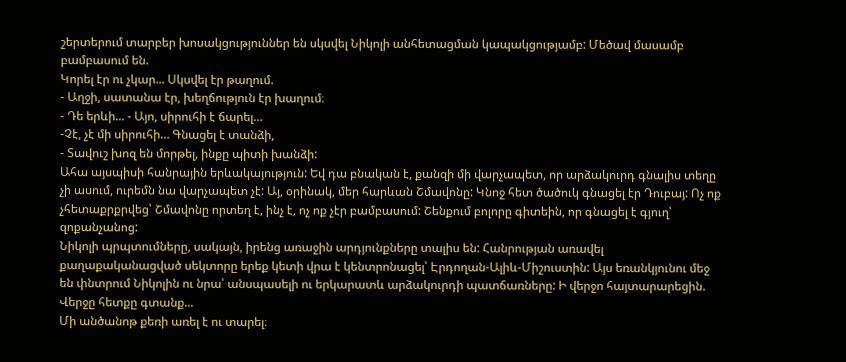շերտերում տարբեր խոսակցություններ են սկսվել Նիկոլի անհետացման կապակցությամբ: Մեծավ մասամբ բամբասում են.
Կորել էր ու չկար... Սկսվել էր թաղում.
- Աղջի, սատանա էր, խեղճություն էր խաղում։
- Դե երևի... - Այո, սիրուհի է ճարել…
-Չէ, չէ մի սիրուհի… Գնացել է տանձի,
- Տավուշ խոզ են մորթել, ինքը պիտի խանձի:
Ահա այսպիսի հանրային երևակայություն: Եվ դա բնական է, քանզի մի վարչապետ, որ արձակուրդ գնալիս տեղը չի ասում, ուրեմն նա վարչապետ չէ: Այ, օրինակ, մեր հարևան Շմավոնը: Կնոջ հետ ծածուկ գնացել էր Դուբայ: Ոչ ոք չհետաքրքրվեց՝ Շմավոնը որտեղ է, ինչ է, ոչ ոք չէր բամբասում: Շենքում բոլորը գիտեին, որ գնացել է գյուղ՝ զոքանչանոց:
Նիկոլի պրպտումները, սակայն, իրենց առաջին արդյունքները տալիս են: Հանրության առավել քաղաքականացված սեկտորը երեք կետի վրա է կենտրոնացել՝ Էրդողան-Ալիև-Միշուստին: Այս եռանկյունու մեջ են փնտրում Նիկոլին ու նրա՝ անսպասելի ու երկարատև արձակուրդի պատճառները: Ի վերջո հայտարարեցին.
Վերջը հետքը գտանք...
Մի անծանոթ քեռի առել է ու տարել։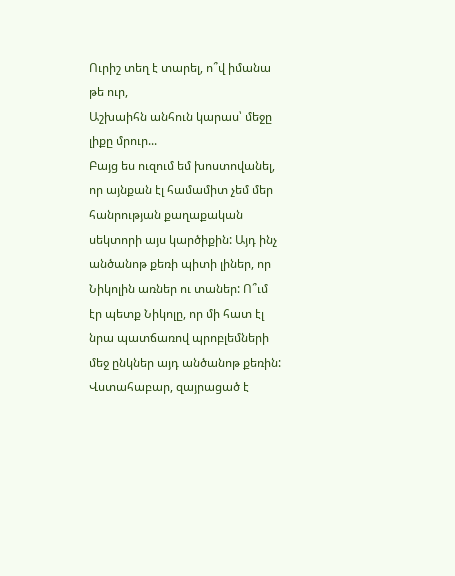Ուրիշ տեղ է տարել, ո՞վ իմանա թե ուր,
Աշխաիհն անհուն կարաս՝ մեջը լիքը մրուր...
Բայց ես ուզում եմ խոստովանել, որ այնքան էլ համամիտ չեմ մեր հանրության քաղաքական սեկտորի այս կարծիքին: Այդ ինչ անծանոթ քեռի պիտի լիներ, որ Նիկոլին առներ ու տաներ: Ո՞ւմ էր պետք Նիկոլը, որ մի հատ էլ նրա պատճառով պրոբլեմների մեջ ընկներ այդ անծանոթ քեռին: Վստահաբար, զայրացած է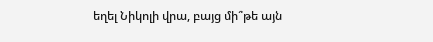եղել Նիկոլի վրա, բայց մի՞թե այն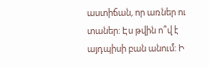աստիճան, որ առներ ու տաներ: Էս թվին ո՞վ է այդպիսի բան անում: Ի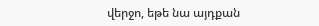վերջո, եթե նա այդքան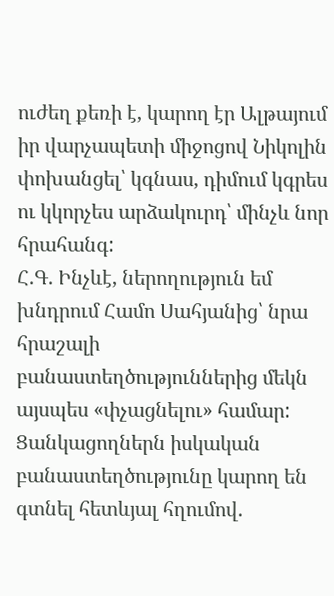ուժեղ քեռի է, կարող էր Ալթայում իր վարչապետի միջոցով Նիկոլին փոխանցել՝ կգնաս, դիմում կգրես ու կկորչես արձակուրդ՝ մինչև նոր հրահանգ:
Հ.Գ. Ինչևէ, ներողություն եմ խնդրում Համո Սահյանից՝ նրա հրաշալի բանաստեղծություններից մեկն այսպես «փչացնելու» համար: Ցանկացողներն իսկական բանաստեղծությունը կարող են գտնել հետևյալ հղումով.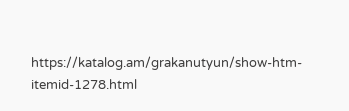https://katalog.am/grakanutyun/show-htm-itemid-1278.html